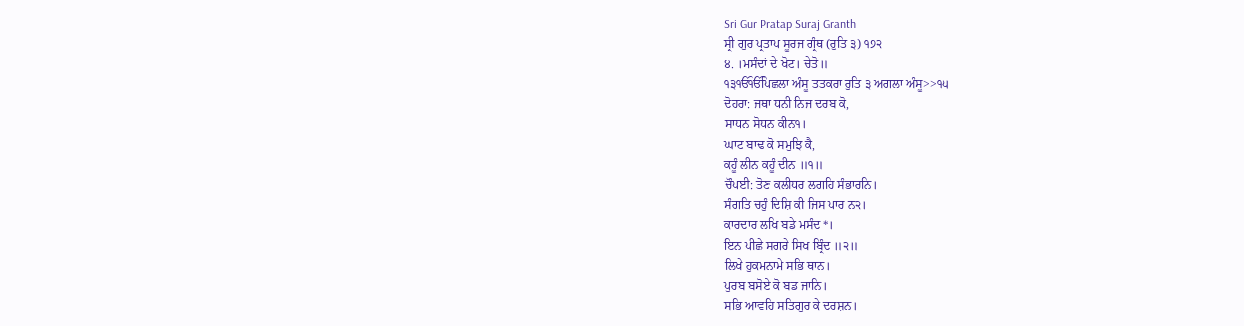Sri Gur Pratap Suraj Granth
ਸ੍ਰੀ ਗੁਰ ਪ੍ਰਤਾਪ ਸੂਰਜ ਗ੍ਰੰਥ (ਰੁਤਿ ੩) ੧੭੨
੪. ।ਮਸੰਦਾਂ ਦੇ ਖੋਟ। ਚੇਤੋ॥
੧੩ੴੴਪਿਛਲਾ ਅੰਸੂ ਤਤਕਰਾ ਰੁਤਿ ੩ ਅਗਲਾ ਅੰਸੂ>>੧੫
ਦੋਹਰਾ: ਜਥਾ ਧਨੀ ਨਿਜ ਦਰਬ ਕੋ,
ਸਾਧਨ ਸੋਧਨ ਕੀਨ੧।
ਘਾਟ ਬਾਢ ਕੋ ਸਮੁਝਿ ਕੈ,
ਕਹੂੰ ਲੀਨ ਕਹੂੰ ਦੀਨ ॥੧॥
ਚੌਪਈ: ਤੋਣ ਕਲੀਧਰ ਲਗਹਿ ਸੰਭਾਰਨਿ।
ਸੰਗਤਿ ਚਹੁੰ ਦਿਸ਼ਿ ਕੀ ਜਿਸ ਪਾਰ ਨ੨।
ਕਾਰਦਾਰ ਲਖਿ ਬਡੇ ਮਸੰਦ*।
ਇਨ ਪੀਛੇ ਸਗਰੇ ਸਿਖ ਬ੍ਰਿੰਦ ॥੨॥
ਲਿਖੇ ਹੁਕਮਨਾਮੇ ਸਭਿ ਥਾਨ।
ਪੁਰਬ ਬਸੋਏ ਕੋ ਬਡ ਜਾਨਿ।
ਸਭਿ ਆਵਹਿ ਸਤਿਗੁਰ ਕੇ ਦਰਸ਼ਨ।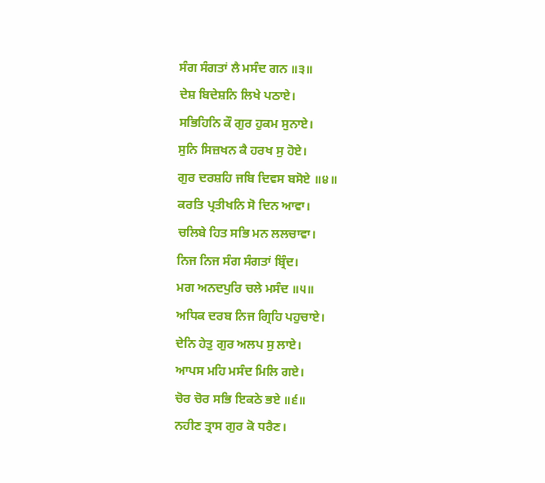ਸੰਗ ਸੰਗਤਾਂ ਲੈ ਮਸੰਦ ਗਨ ॥੩॥
ਦੇਸ਼ ਬਿਦੇਸ਼ਨਿ ਲਿਖੇ ਪਠਾਏ।
ਸਭਿਹਿਨਿ ਕੌ ਗੁਰ ਹੁਕਮ ਸੁਨਾਏ।
ਸੁਨਿ ਸਿਜ਼ਖਨ ਕੈ ਹਰਖ ਸੁ ਹੋਏ।
ਗੁਰ ਦਰਸ਼ਹਿ ਜਬਿ ਦਿਵਸ ਬਸੋਏ ॥੪॥
ਕਰਤਿ ਪ੍ਰਤੀਖਨਿ ਸੋ ਦਿਨ ਆਵਾ।
ਚਲਿਬੇ ਹਿਤ ਸਭਿ ਮਨ ਲਲਚਾਵਾ।
ਨਿਜ ਨਿਜ ਸੰਗ ਸੰਗਤਾਂ ਬ੍ਰਿੰਦ।
ਮਗ ਅਨਦਪੁਰਿ ਚਲੇ ਮਸੰਦ ॥੫॥
ਅਧਿਕ ਦਰਬ ਨਿਜ ਗ੍ਰਿਹਿ ਪਹੁਚਾਏ।
ਦੇਨਿ ਹੇਤੁ ਗੁਰ ਅਲਪ ਸੁ ਲਾਏ।
ਆਪਸ ਮਹਿ ਮਸੰਦ ਮਿਲਿ ਗਏ।
ਚੋਰ ਚੋਰ ਸਭਿ ਇਕਠੇ ਭਏ ॥੬॥
ਨਹੀਣ ਤ੍ਰਾਸ ਗੁਰ ਕੋ ਧਰੈਣ।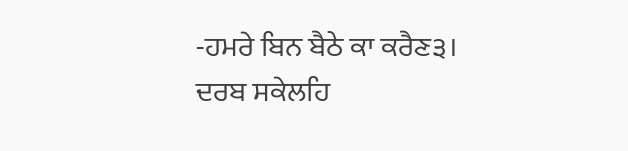-ਹਮਰੇ ਬਿਨ ਬੈਠੇ ਕਾ ਕਰੈਣ੩।
ਦਰਬ ਸਕੇਲਹਿ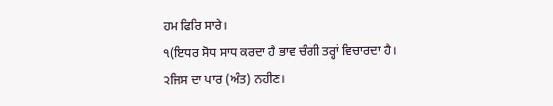ਹਮ ਫਿਰਿ ਸਾਰੇ।
੧(ਇਧਰ ਸੋਧ ਸਾਧ ਕਰਦਾ ਹੈ ਭਾਵ ਚੰਗੀ ਤਰ੍ਹਾਂ ਵਿਚਾਰਦਾ ਹੈ।
੨ਜਿਸ ਦਾ ਪਾਰ (ਅੰਤ) ਨਹੀਣ।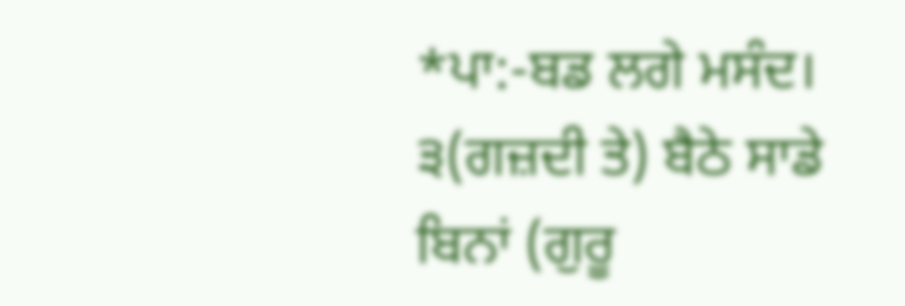*ਪਾ:-ਬਡ ਲਗੇ ਮਸੰਦ।
੩(ਗਜ਼ਦੀ ਤੇ) ਬੈਠੇ ਸਾਡੇ ਬਿਨਾਂ (ਗੁਰੂ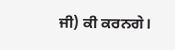ਜੀ) ਕੀ ਕਰਨਗੇ।